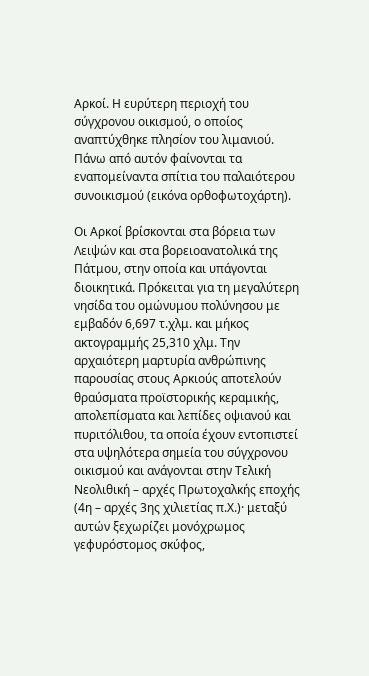Αρκοί. Η ευρύτερη περιοχή του σύγχρονου οικισμού, ο οποίος αναπτύχθηκε πλησίον του λιμανιού. Πάνω από αυτόν φαίνονται τα εναπομείναντα σπίτια του παλαιότερου συνοικισμού (εικόνα ορθοφωτοχάρτη).

Οι Αρκοί βρίσκονται στα βόρεια των Λειψών και στα βορειοανατολικά της Πάτμου, στην οποία και υπάγονται διοικητικά. Πρόκειται για τη μεγαλύτερη νησίδα του ομώνυμου πολύνησου με εμβαδόν 6,697 τ.χλμ. και μήκος ακτογραμμής 25,310 χλμ. Την αρχαιότερη μαρτυρία ανθρώπινης παρουσίας στους Αρκιούς αποτελούν θραύσματα προϊστορικής κεραμικής, απολεπίσματα και λεπίδες οψιανού και πυριτόλιθου, τα οποία έχουν εντοπιστεί στα υψηλότερα σημεία του σύγχρονου οικισμού και ανάγονται στην Τελική Νεολιθική – αρχές Πρωτοχαλκής εποχής (4η – αρχές 3ης χιλιετίας π.Χ.)· μεταξύ αυτών ξεχωρίζει μονόχρωμος γεφυρόστομος σκύφος,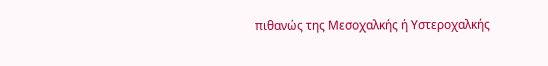πιθανώς της Μεσοχαλκής ή Υστεροχαλκής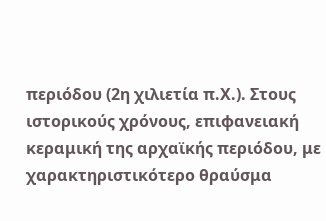περιόδου (2η χιλιετία π.Χ.). Στους ιστορικούς χρόνους, επιφανειακή κεραμική της αρχαϊκής περιόδου, με χαρακτηριστικότερο θραύσμα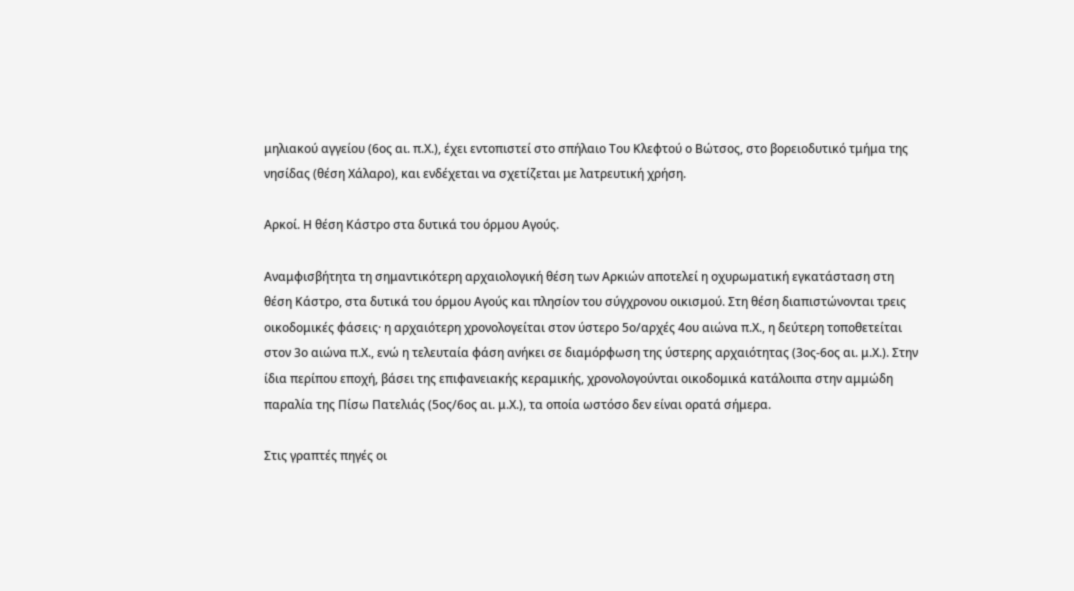μηλιακού αγγείου (6ος αι. π.Χ.), έχει εντοπιστεί στο σπήλαιο Του Κλεφτού ο Βώτσος, στο βορειοδυτικό τμήμα της νησίδας (θέση Χάλαρο), και ενδέχεται να σχετίζεται με λατρευτική χρήση.

Αρκοί. Η θέση Κάστρο στα δυτικά του όρμου Αγούς.

Αναμφισβήτητα τη σημαντικότερη αρχαιολογική θέση των Αρκιών αποτελεί η οχυρωματική εγκατάσταση στη θέση Κάστρο, στα δυτικά του όρμου Αγούς και πλησίον του σύγχρονου οικισμού. Στη θέση διαπιστώνονται τρεις οικοδομικές φάσεις· η αρχαιότερη χρονολογείται στον ύστερο 5ο/αρχές 4ου αιώνα π.Χ., η δεύτερη τοποθετείται στον 3ο αιώνα π.Χ., ενώ η τελευταία φάση ανήκει σε διαμόρφωση της ύστερης αρχαιότητας (3ος-6ος αι. μ.Χ.). Στην ίδια περίπου εποχή, βάσει της επιφανειακής κεραμικής, χρονολογούνται οικοδομικά κατάλοιπα στην αμμώδη παραλία της Πίσω Πατελιάς (5ος/6ος αι. μ.Χ.), τα οποία ωστόσο δεν είναι ορατά σήμερα.

Στις γραπτές πηγές οι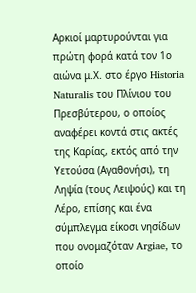Αρκιοί μαρτυρούνται για πρώτη φορά κατά τον 1ο αιώνα μ.Χ. στο έργο Historia Naturalis του Πλίνιου του Πρεσβύτερου, ο οποίος αναφέρει κοντά στις ακτές της Καρίας, εκτός από την Υετούσα (Αγαθονήσι), τη Ληψία (τους Λειψούς) και τη Λέρο, επίσης και ένα σύμπλεγμα είκοσι νησίδων που ονομαζόταν Argiae, το οποίο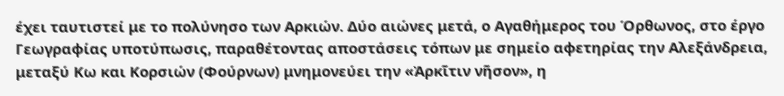έχει ταυτιστεί με το πολύνησο των Αρκιών. Δύο αιώνες μετά, ο Αγαθήμερος του Όρθωνος, στο έργο Γεωγραφίας υποτύπωσις, παραθέτοντας αποστάσεις τόπων με σημείο αφετηρίας την Αλεξάνδρεια, μεταξύ Κω και Κορσιών (Φούρνων) μνημονεύει την «Ἀρκῖτιν νῆσον», η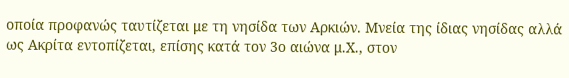οποία προφανώς ταυτίζεται με τη νησίδα των Αρκιών. Μνεία της ίδιας νησίδας αλλά ως Ακρίτα εντοπίζεται, επίσης κατά τον 3ο αιώνα μ.Χ., στον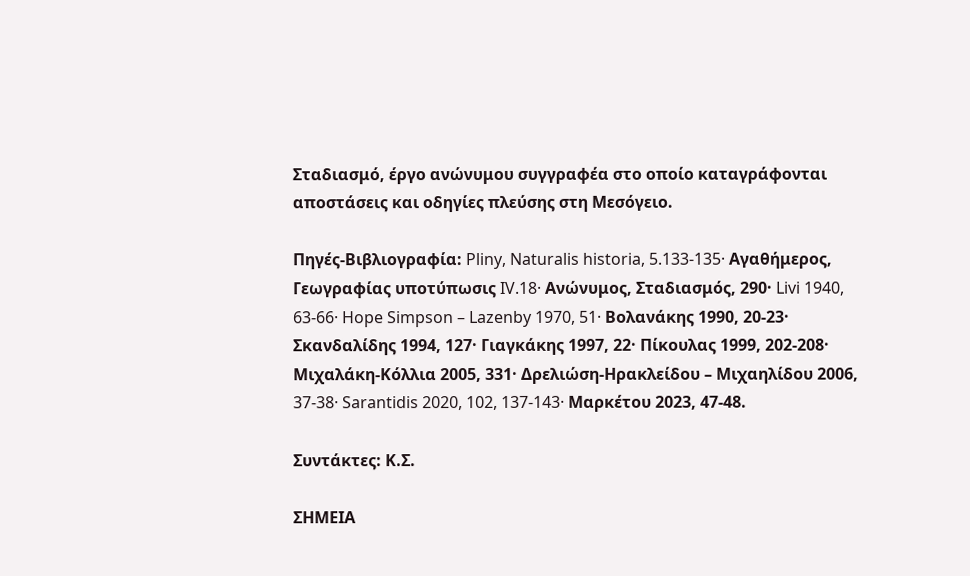Σταδιασμό, έργο ανώνυμου συγγραφέα στο οποίο καταγράφονται αποστάσεις και οδηγίες πλεύσης στη Μεσόγειο.

Πηγές-Βιβλιογραφία: Pliny, Naturalis historia, 5.133-135· Αγαθήμερος, Γεωγραφίας υποτύπωσις IV.18· Ανώνυμος, Σταδιασμός, 290· Livi 1940, 63-66· Hope Simpson – Lazenby 1970, 51· Βολανάκης 1990, 20-23· Σκανδαλίδης 1994, 127· Γιαγκάκης 1997, 22· Πίκουλας 1999, 202-208· Μιχαλάκη-Κόλλια 2005, 331· Δρελιώση-Ηρακλείδου – Μιχαηλίδου 2006, 37-38· Sarantidis 2020, 102, 137-143· Μαρκέτου 2023, 47-48.

Συντάκτες: Κ.Σ.

ΣΗΜΕΙΑ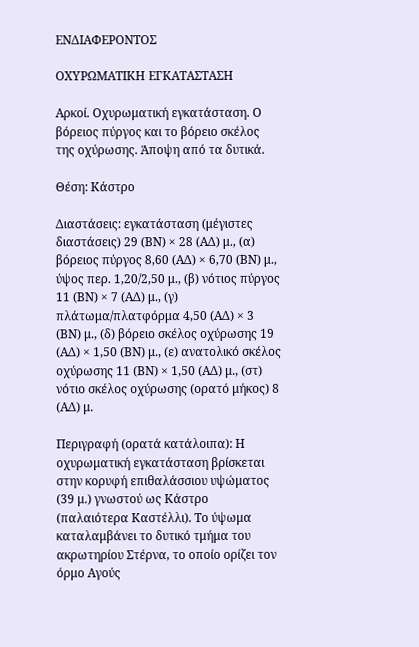ΕΝΔΙΑΦΕΡΟΝΤΟΣ

ΟΧΥΡΩΜΑΤΙΚΗ ΕΓΚΑΤΑΣΤΑΣΗ

Αρκοί. Οχυρωματική εγκατάσταση. Ο βόρειος πύργος και το βόρειο σκέλος της οχύρωσης. Άποψη από τα δυτικά.

Θέση: Κάστρο

Διαστάσεις: εγκατάσταση (μέγιστες διαστάσεις) 29 (ΒΝ) × 28 (ΑΔ) μ., (α) βόρειος πύργος 8,60 (ΑΔ) × 6,70 (ΒΝ) μ., ύψος περ. 1,20/2,50 μ., (β) νότιος πύργος 11 (ΒΝ) × 7 (ΑΔ) μ., (γ) πλάτωμα/πλατφόρμα 4,50 (ΑΔ) × 3 (ΒΝ) μ., (δ) βόρειο σκέλος οχύρωσης 19 (ΑΔ) × 1,50 (ΒΝ) μ., (ε) ανατολικό σκέλος οχύρωσης 11 (ΒΝ) × 1,50 (ΑΔ) μ., (στ) νότιο σκέλος οχύρωσης (ορατό μήκος) 8 (ΑΔ) μ.

Περιγραφή (ορατά κατάλοιπα): Η οχυρωματική εγκατάσταση βρίσκεται στην κορυφή επιθαλάσσιου υψώματος (39 μ.) γνωστού ως Κάστρο (παλαιότερα Καστέλλι). Το ύψωμα καταλαμβάνει το δυτικό τμήμα του ακρωτηρίου Στέρνα, το οποίο ορίζει τον όρμο Αγούς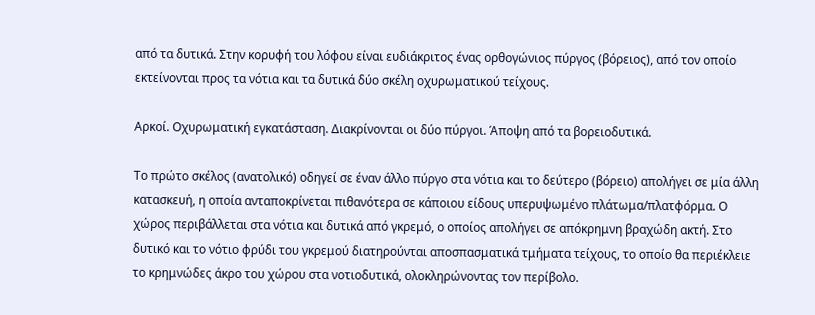από τα δυτικά. Στην κορυφή του λόφου είναι ευδιάκριτος ένας ορθογώνιος πύργος (βόρειος), από τον οποίο εκτείνονται προς τα νότια και τα δυτικά δύο σκέλη οχυρωματικού τείχους.

Αρκοί. Οχυρωματική εγκατάσταση. Διακρίνονται οι δύο πύργοι. Άποψη από τα βορειοδυτικά.

Το πρώτο σκέλος (ανατολικό) οδηγεί σε έναν άλλο πύργο στα νότια και το δεύτερο (βόρειο) απολήγει σε μία άλλη κατασκευή, η οποία ανταποκρίνεται πιθανότερα σε κάποιου είδους υπερυψωμένο πλάτωμα/πλατφόρμα. Ο χώρος περιβάλλεται στα νότια και δυτικά από γκρεμό, ο οποίος απολήγει σε απόκρημνη βραχώδη ακτή. Στο δυτικό και το νότιο φρύδι του γκρεμού διατηρούνται αποσπασματικά τμήματα τείχους, το οποίο θα περιέκλειε το κρημνώδες άκρο του χώρου στα νοτιοδυτικά, ολοκληρώνοντας τον περίβολο.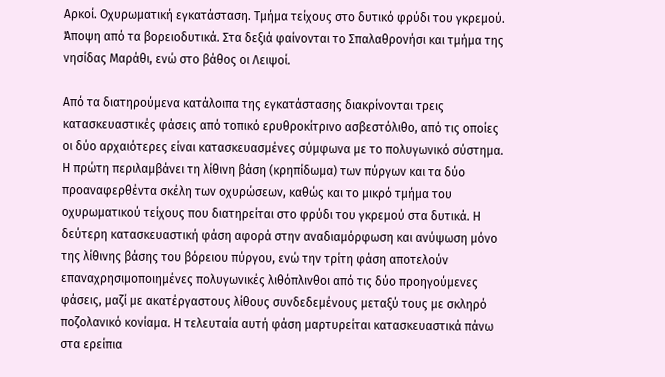Αρκοί. Οχυρωματική εγκατάσταση. Τμήμα τείχους στο δυτικό φρύδι του γκρεμού. Άποψη από τα βορειοδυτικά. Στα δεξιά φαίνονται το Σπαλαθρονήσι και τμήμα της νησίδας Μαράθι, ενώ στο βάθος οι Λειψοί.

Από τα διατηρούμενα κατάλοιπα της εγκατάστασης διακρίνονται τρεις κατασκευαστικές φάσεις από τοπικό ερυθροκίτρινο ασβεστόλιθο, από τις οποίες οι δύο αρχαιότερες είναι κατασκευασμένες σύμφωνα με το πολυγωνικό σύστημα. Η πρώτη περιλαμβάνει τη λίθινη βάση (κρηπίδωμα) των πύργων και τα δύο προαναφερθέντα σκέλη των οχυρώσεων, καθώς και το μικρό τμήμα του οχυρωματικού τείχους που διατηρείται στο φρύδι του γκρεμού στα δυτικά. Η δεύτερη κατασκευαστική φάση αφορά στην αναδιαμόρφωση και ανύψωση μόνο της λίθινης βάσης του βόρειου πύργου, ενώ την τρίτη φάση αποτελούν επαναχρησιμοποιημένες πολυγωνικές λιθόπλινθοι από τις δύο προηγούμενες φάσεις, μαζί με ακατέργαστους λίθους συνδεδεμένους μεταξύ τους με σκληρό ποζολανικό κονίαμα. Η τελευταία αυτή φάση μαρτυρείται κατασκευαστικά πάνω στα ερείπια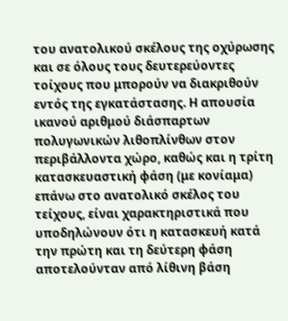του ανατολικού σκέλους της οχύρωσης και σε όλους τους δευτερεύοντες τοίχους που μπορούν να διακριθούν εντός της εγκατάστασης. Η απουσία ικανού αριθμού διάσπαρτων πολυγωνικών λιθοπλίνθων στον περιβάλλοντα χώρο, καθώς και η τρίτη κατασκευαστική φάση (με κονίαμα) επάνω στο ανατολικό σκέλος του τείχους, είναι χαρακτηριστικά που υποδηλώνουν ότι η κατασκευή κατά την πρώτη και τη δεύτερη φάση αποτελούνταν από λίθινη βάση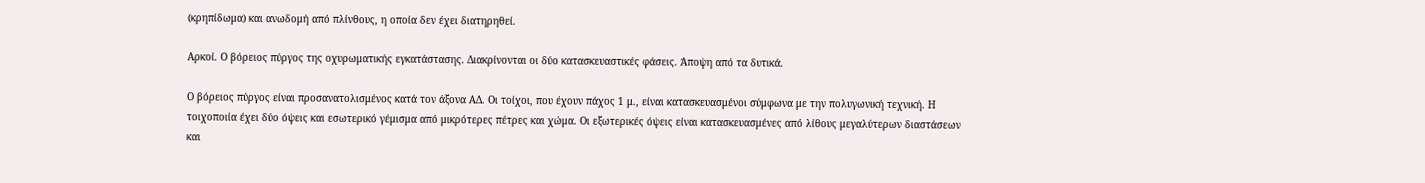(κρηπίδωμα) και ανωδομή από πλίνθους, η οποία δεν έχει διατηρηθεί.

Αρκοί. Ο βόρειος πύργος της οχυρωματικής εγκατάστασης. Διακρίνονται οι δύο κατασκευαστικές φάσεις. Άποψη από τα δυτικά.

Ο βόρειος πύργος είναι προσανατολισμένος κατά τον άξονα ΑΔ. Οι τοίχοι, που έχουν πάχος 1 μ., είναι κατασκευασμένοι σύμφωνα με την πολυγωνική τεχνική. Η τοιχοποιία έχει δύο όψεις και εσωτερικό γέμισμα από μικρότερες πέτρες και χώμα. Οι εξωτερικές όψεις είναι κατασκευασμένες από λίθους μεγαλύτερων διαστάσεων και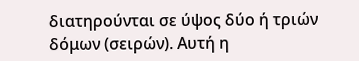διατηρούνται σε ύψος δύο ή τριών δόμων (σειρών). Αυτή η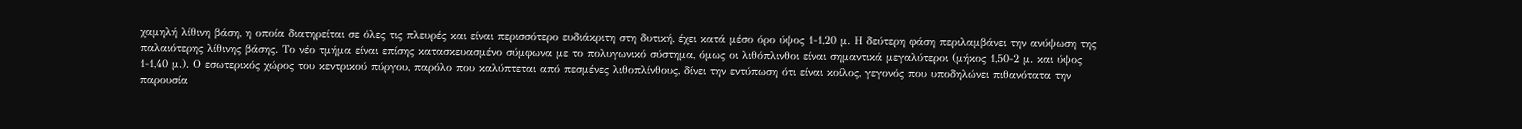χαμηλή λίθινη βάση, η οποία διατηρείται σε όλες τις πλευρές και είναι περισσότερο ευδιάκριτη στη δυτική, έχει κατά μέσο όρο ύψος 1-1,20 μ. Η δεύτερη φάση περιλαμβάνει την ανύψωση της παλαιότερης λίθινης βάσης. Το νέο τμήμα είναι επίσης κατασκευασμένο σύμφωνα με το πολυγωνικό σύστημα, όμως οι λιθόπλινθοι είναι σημαντικά μεγαλύτεροι (μήκος 1,50-2 μ. και ύψος 1-1,40 μ.). Ο εσωτερικός χώρος του κεντρικού πύργου, παρόλο που καλύπτεται από πεσμένες λιθοπλίνθους, δίνει την εντύπωση ότι είναι κοίλος, γεγονός που υποδηλώνει πιθανότατα την παρουσία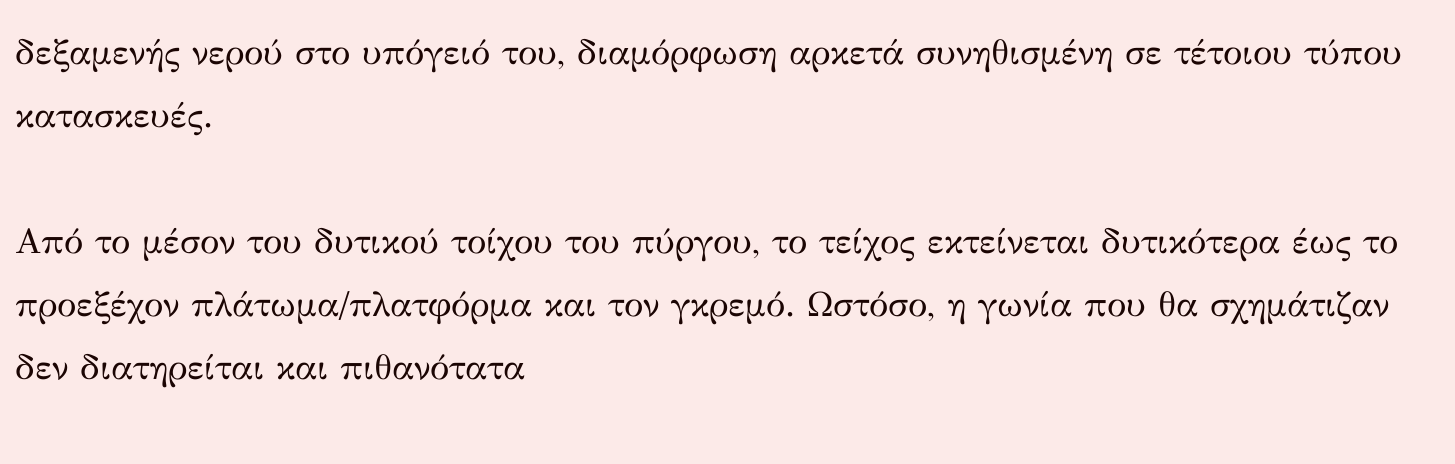δεξαμενής νερού στο υπόγειό του, διαμόρφωση αρκετά συνηθισμένη σε τέτοιου τύπου κατασκευές.

Από το μέσον του δυτικού τοίχου του πύργου, το τείχος εκτείνεται δυτικότερα έως το προεξέχον πλάτωμα/πλατφόρμα και τον γκρεμό. Ωστόσο, η γωνία που θα σχημάτιζαν δεν διατηρείται και πιθανότατα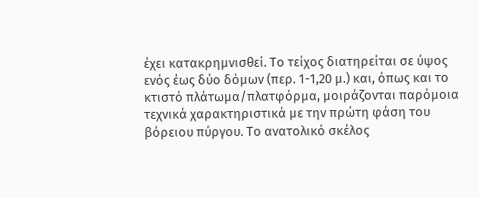έχει κατακρημνισθεί. Το τείχος διατηρείται σε ύψος ενός έως δύο δόμων (περ. 1-1,20 μ.) και, όπως και το κτιστό πλάτωμα/πλατφόρμα, μοιράζονται παρόμοια τεχνικά χαρακτηριστικά με την πρώτη φάση του βόρειου πύργου. Το ανατολικό σκέλος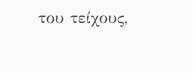του τείχους,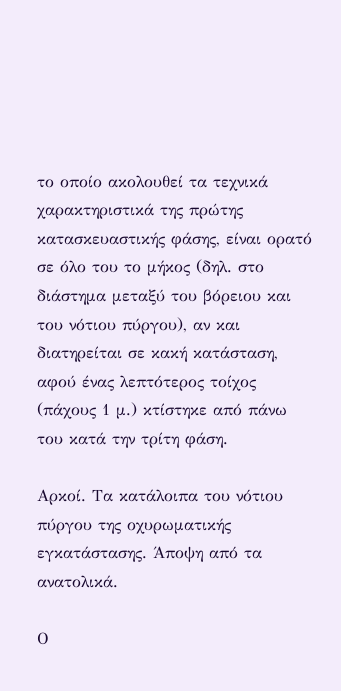το οποίο ακολουθεί τα τεχνικά χαρακτηριστικά της πρώτης κατασκευαστικής φάσης, είναι ορατό σε όλο του το μήκος (δηλ. στο διάστημα μεταξύ του βόρειου και του νότιου πύργου), αν και διατηρείται σε κακή κατάσταση, αφού ένας λεπτότερος τοίχος (πάχους 1 μ.) κτίστηκε από πάνω του κατά την τρίτη φάση.

Αρκοί. Τα κατάλοιπα του νότιου πύργου της οχυρωματικής εγκατάστασης. Άποψη από τα ανατολικά.

Ο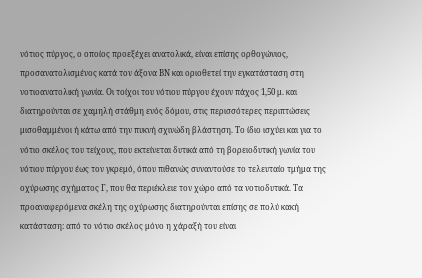νότιος πύργος, ο οποίος προεξέχει ανατολικά, είναι επίσης ορθογώνιος, προσανατολισμένος κατά τον άξονα ΒΝ και οριοθετεί την εγκατάσταση στη νοτιοανατολική γωνία. Οι τοίχοι του νότιου πύργου έχουν πάχος 1,50 μ. και διατηρούνται σε χαμηλή στάθμη ενός δόμου, στις περισσότερες περιπτώσεις μισοθαμμένοι ή κάτω από την πυκνή σχινώδη βλάστηση. Το ίδιο ισχύει και για το νότιο σκέλος του τείχους, που εκτείνεται δυτικά από τη βορειοδυτική γωνία του νότιου πύργου έως τον γκρεμό, όπου πιθανώς συναντούσε το τελευταίο τμήμα της οχύρωσης σχήματος Γ, που θα περιέκλειε τον χώρο από τα νοτιοδυτικά. Τα προαναφερόμενα σκέλη της οχύρωσης διατηρούνται επίσης σε πολύ κακή κατάσταση: από το νότιο σκέλος μόνο η χάραξή του είναι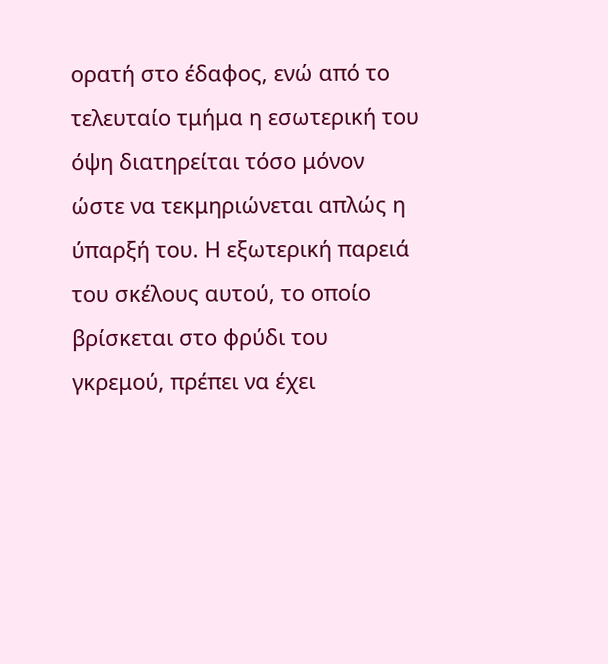ορατή στο έδαφος, ενώ από το τελευταίο τμήμα η εσωτερική του όψη διατηρείται τόσο μόνον ώστε να τεκμηριώνεται απλώς η ύπαρξή του. Η εξωτερική παρειά του σκέλους αυτού, το οποίο βρίσκεται στο φρύδι του γκρεμού, πρέπει να έχει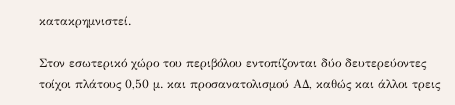κατακρημνιστεί.

Στον εσωτερικό χώρο του περιβόλου εντοπίζονται δύο δευτερεύοντες τοίχοι πλάτους 0,50 μ. και προσανατολισμού ΑΔ, καθώς και άλλοι τρεις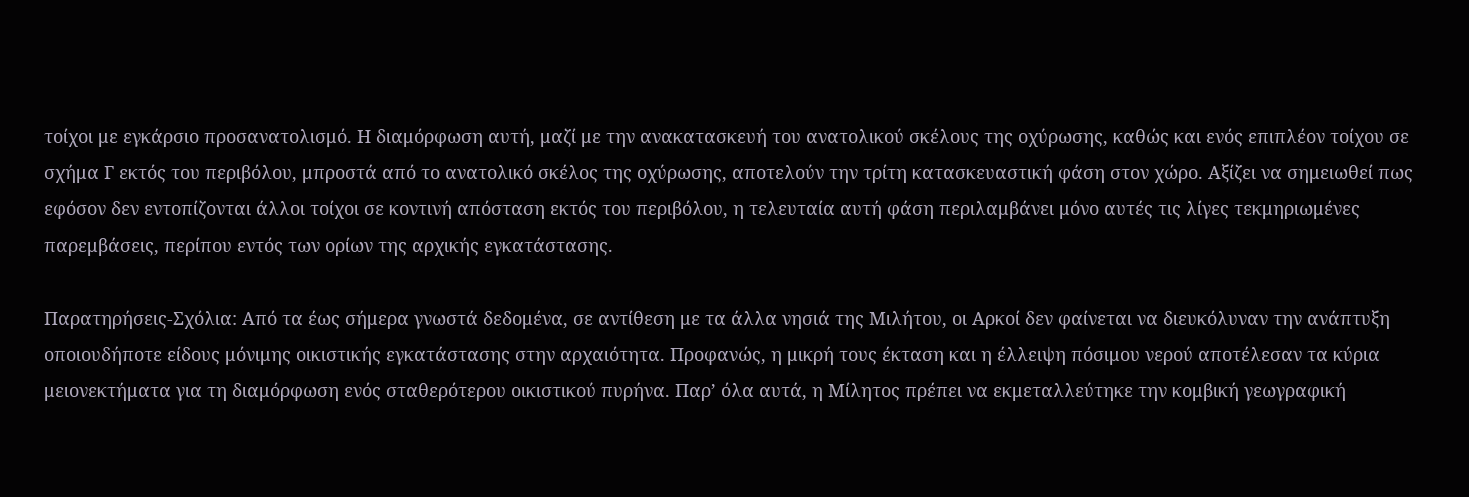τοίχοι με εγκάρσιο προσανατολισμό. Η διαμόρφωση αυτή, μαζί με την ανακατασκευή του ανατολικού σκέλους της οχύρωσης, καθώς και ενός επιπλέον τοίχου σε σχήμα Γ εκτός του περιβόλου, μπροστά από το ανατολικό σκέλος της οχύρωσης, αποτελούν την τρίτη κατασκευαστική φάση στον χώρο. Αξίζει να σημειωθεί πως εφόσον δεν εντοπίζονται άλλοι τοίχοι σε κοντινή απόσταση εκτός του περιβόλου, η τελευταία αυτή φάση περιλαμβάνει μόνο αυτές τις λίγες τεκμηριωμένες παρεμβάσεις, περίπου εντός των ορίων της αρχικής εγκατάστασης.

Παρατηρήσεις-Σχόλια: Από τα έως σήμερα γνωστά δεδομένα, σε αντίθεση με τα άλλα νησιά της Μιλήτου, οι Αρκοί δεν φαίνεται να διευκόλυναν την ανάπτυξη οποιουδήποτε είδους μόνιμης οικιστικής εγκατάστασης στην αρχαιότητα. Προφανώς, η μικρή τους έκταση και η έλλειψη πόσιμου νερού αποτέλεσαν τα κύρια μειονεκτήματα για τη διαμόρφωση ενός σταθερότερου οικιστικού πυρήνα. Παρ’ όλα αυτά, η Μίλητος πρέπει να εκμεταλλεύτηκε την κομβική γεωγραφική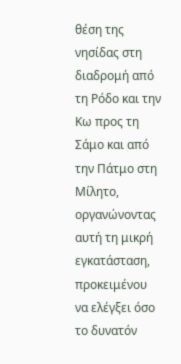θέση της νησίδας στη διαδρομή από τη Ρόδο και την Κω προς τη Σάμο και από την Πάτμο στη Μίλητο, οργανώνοντας αυτή τη μικρή εγκατάσταση, προκειμένου να ελέγξει όσο το δυνατόν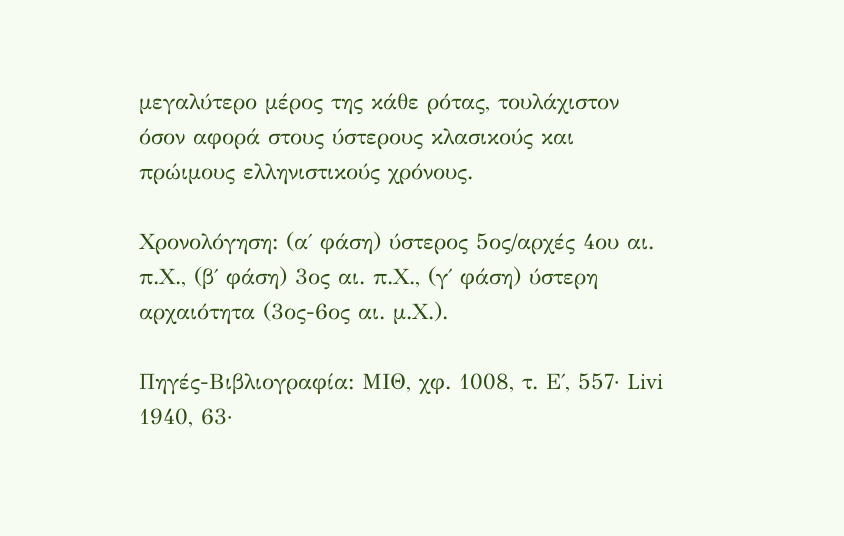μεγαλύτερο μέρος της κάθε ρότας, τουλάχιστον όσον αφορά στους ύστερους κλασικούς και πρώιμους ελληνιστικούς χρόνους.

Χρονολόγηση: (α΄ φάση) ύστερος 5ος/αρχές 4ου αι. π.Χ., (β΄ φάση) 3ος αι. π.Χ., (γ΄ φάση) ύστερη αρχαιότητα (3ος-6ος αι. μ.Χ.).

Πηγές-Βιβλιογραφία: ΜΙΘ, χφ. 1008, τ. Ε΄, 557· Livi 1940, 63·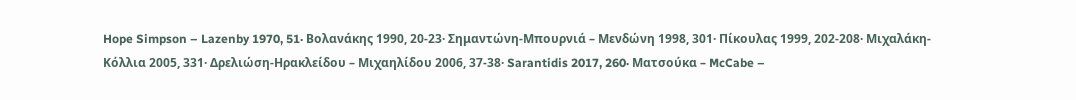Hope Simpson – Lazenby 1970, 51· Βολανάκης 1990, 20-23· Σημαντώνη-Μπουρνιά – Μενδώνη 1998, 301· Πίκουλας 1999, 202-208· Μιχαλάκη-Κόλλια 2005, 331· Δρελιώση-Ηρακλείδου – Μιχαηλίδου 2006, 37-38· Sarantidis 2017, 260· Ματσούκα – McCabe –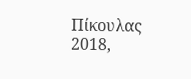Πίκουλας 2018,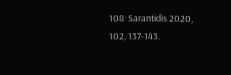108· Sarantidis 2020, 102, 137-143.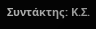Συντάκτης: Κ.Σ.